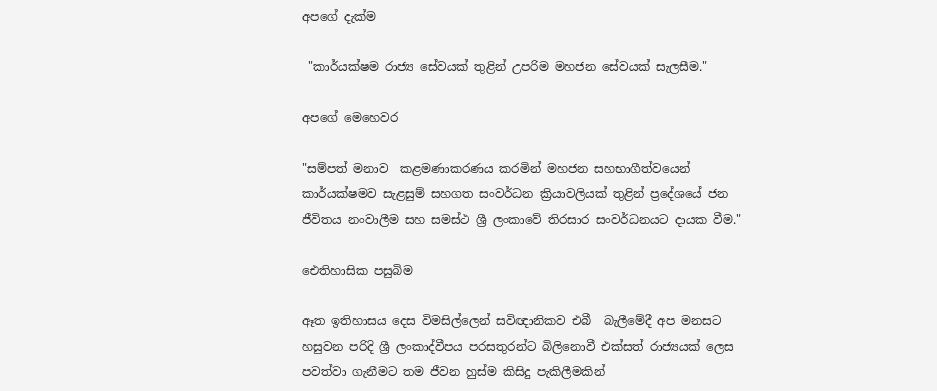අපගේ දැක්ම

 "කාර්යක්ෂම රාජ්‍ය සේවයක් තුළින් උපරිම මහජන සේවයක් සැලසීම."

අපගේ මෙහෙවර

"සම්පත් මනාව  කළමණාකරණය කරමින් මහජන සහභාගීත්වයෙන් කාර්යක්ෂමව සැළසුම් සහගත සංවර්ධන ක්‍රියාවලියක් තුළින් ප්‍රදේශයේ ජන ජීවිතය නංවාලීම සහ සමස්ථ ශ්‍රී ලංකාවේ තිරසාර සංවර්ධනයට දායක වීම."

ඓතිහාසික පසුබිම

ඈත ඉතිහාසය දෙස විමසිල්ලෙන් සවිඥානිකව එබී  බැලීමේදී අප මනසට හසුවන පරිදි ශ්‍රී ලංකාද්වීපය පරසතුරන්ට බිලිනොවී එක්සත් රාජ්‍යයක් ලෙස පවත්වා ගැනීමට තම ජීවන හුස්ම කිසිදු පැකිලීමකින්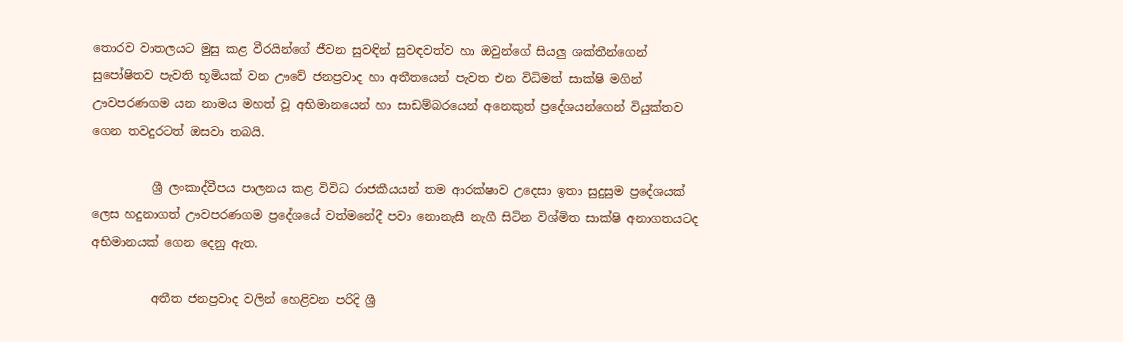තොරව වාතලයට මුසු කළ වීරයින්ගේ ජීවන සුවඳින් සුවඳවත්ව හා ඔවුන්ගේ සියලු ශක්තීන්ගෙන් සුපෝෂිතව පැවති භූමියක් වන ඌවේ ජනප්‍රවාද හා අතීතයෙන් පැවත එන විධිමත් සාක්ෂි මගින් ඌවපරණගම යන නාමය මහත් වූ අභිමානයෙන් හා සාඩම්බරයෙන් අනෙකුත් ප්‍රදේශයන්ගෙන් වියුක්තව ගෙන තවදුරටත් ඔසවා තබයි.

          ශ්‍රී ලංකාද්වීපය පාලනය කළ විවිධ රාජකීයයන් තම ආරක්ෂාව උදෙසා ඉතා සුදුසුම ප්‍රදේශයක් ලෙස හදුනාගත් ඌවපරණගම ප්‍රදේශයේ වත්මනේදී පවා නොනැසී නැගී සිටින විශ්මිත සාක්ෂි අනාගතයටද අභිමානයක් ගෙන දෙනු ඇත.

          අතීත ජනප්‍රවාද වලින් හෙළිවන පරිදි ශ්‍රී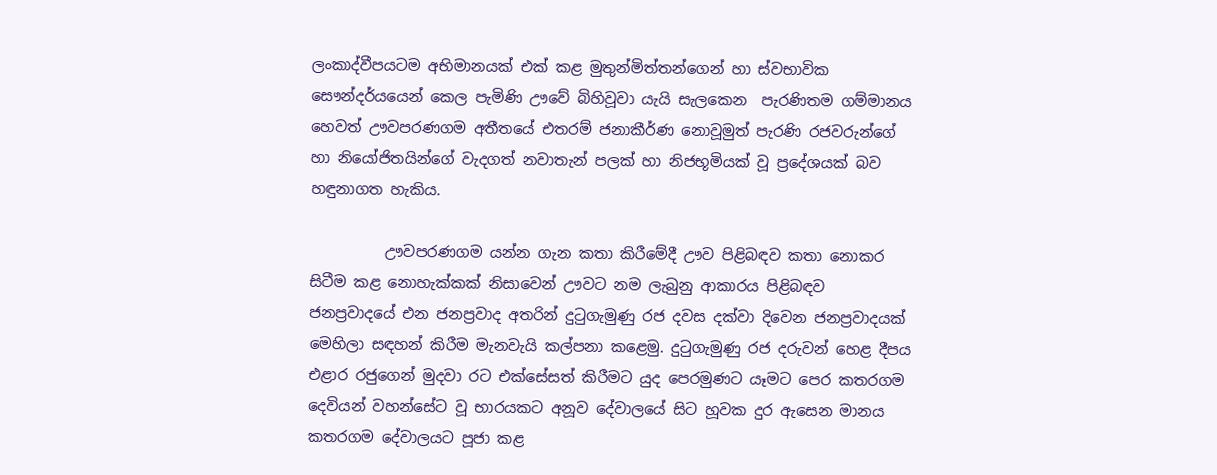ලංකාද්වීපයටම අභිමානයක් එක් කළ මුතුන්මිත්තන්ගෙන් හා ස්වභාවික සෞන්දර්යයෙන් කෙල පැමිණි ඌවේ බිහිවූවා යැයි සැලකෙන  පැරණිතම ගම්මානය  හෙවත් ඌවපරණගම අතීතයේ එතරම් ජනාකීර්ණ නොවූමුත් පැරණි රජවරුන්ගේ හා නියෝජිතයින්ගේ වැදගත් නවාතැන් පලක් හා නිජභූමියක් වූ ප්‍රදේශයක් බව හඳුනාගත හැකිය.

          ඌවපරණගම යන්න ගැන කතා කිරීමේදී ඌව පිළිබඳව කතා නොකර සිටීම කළ නොහැක්කක් නිසාවෙන් ඌවට නම ලැබුනු ආකාරය පිළිබඳව ජනප්‍රවාදයේ එන ජනප්‍රවාද අතරින් දුටුගැමුණු රජ දවස දක්වා දිවෙන ජනප්‍රවාදයක් මෙහිලා සඳහන් කිරීම මැනවැයි කල්පනා කළෙමු. දුටුගැමුණු රජ දරුවන් හෙළ දීපය එළාර රජුගෙන් මුදවා රට එක්සේසත් කිරීමට යුද පෙරමුණට යෑමට ‍පෙර කතරගම දෙවියන් වහන්සේට වූ භාරයකට අනූව දේවාලයේ සිට හූවක දුර ඇසෙන මානය කතරගම දේවාලයට පූජා කළ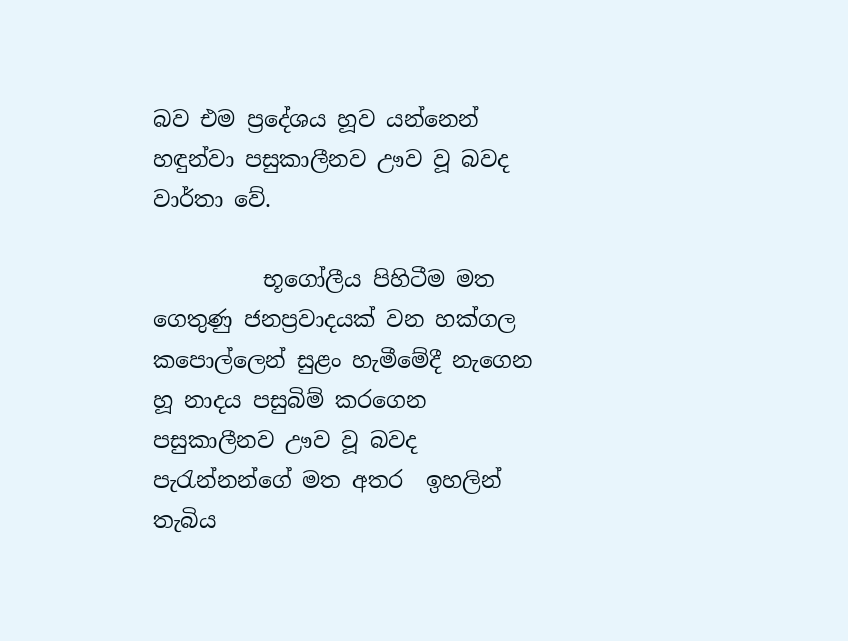බව එම ප්‍රදේශය හූව යන්නෙන් හඳුන්වා පසුකාලීනව ඌව වූ බවද වාර්තා වේ.

          භූගෝලීය පිහිටීම මත ගෙතුණු ජනප්‍රවාදයක් වන හක්ගල කපොල්ලෙන් සුළං හැමීමේදී නැගෙන හූ නාදය පසුබිම් කරගෙන පසුකාලීනව ඌව වූ බවද පැරැන්නන්ගේ මත අතර  ඉහලින් තැබිය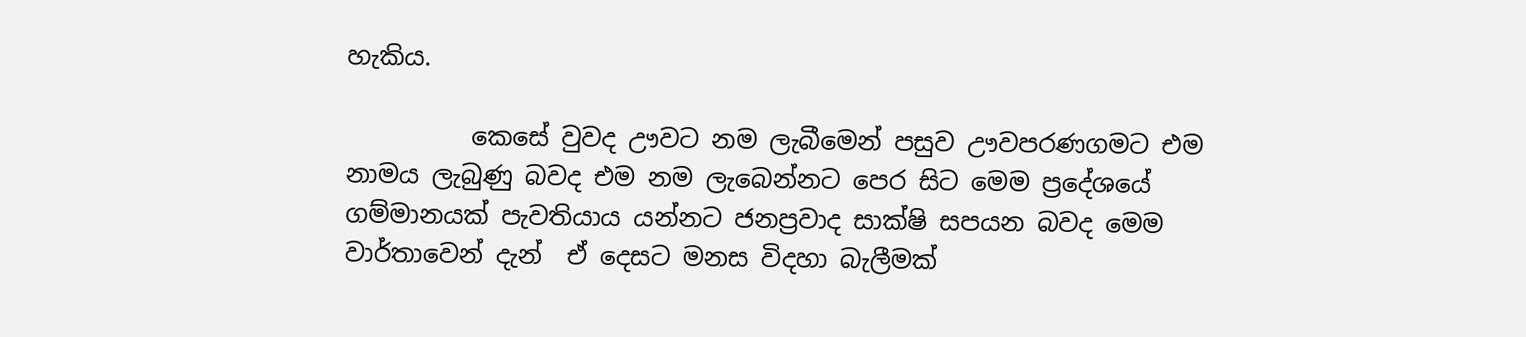හැකිය.

          කෙසේ වුවද ඌවට නම ලැබීමෙන් පසුව ඌවපරණගමට එම නාමය ලැබුණු බවද එම නම ලැබෙන්නට පෙර සිට මෙම ප්‍රදේශයේ ගම්මානයක් පැවතියාය යන්නට ජනප්‍රවාද සාක්ෂි සපයන බවද මෙම වාර්තාවෙන් දැන්  ඒ දෙසට මනස විදහා බැලීමක්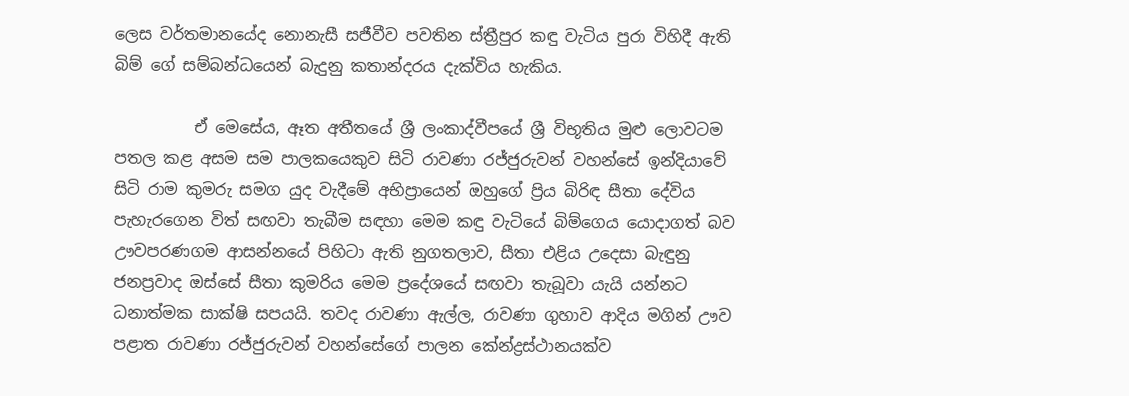ලෙස වර්තමානයේද නොනැසී සජීවීව පවතින ස්ත්‍රීපුර කඳු වැටිය පුරා විහිදී ඇති බිම් ගේ සම්බන්ධයෙන් බැදුනු කතාන්දරය දැක්විය හැකිය.

          ඒ මෙසේය, ඈත අතීතයේ ශ්‍රී ලංකාද්වීපයේ ශ්‍රී විභූතිය මුළු ලොවටම පතල කළ අසම සම පාලකයෙකුව සිටි රාවණා රජ්ජුරුවන් වහන්සේ ඉන්දියාවේ සිටි රාම කුමරු සමග යුද වැදීමේ අභිප්‍රායෙන් ඔහුගේ ප්‍රිය බිරිඳ සීතා දේවිය පැහැරගෙන විත් සඟවා තැබීම සඳහා මෙම කඳු වැටියේ බිම්ගෙය යොදාගත් බව ඌවපරණගම ආසන්නයේ පිහිටා ඇති නුගතලාව, සීතා එළිය උදෙසා බැඳුනු ජනප්‍රවාද ඔස්සේ සීතා කුමරිය මෙම ප්‍රදේශයේ සඟවා තැබූවා යැයි යන්නට ධනාත්මක සාක්ෂි සපයයි. තවද රාවණා ඇල්ල, රාවණා ගුහාව ආදිය මගින් ඌව පළාත රාවණා රජ්ජුරුවන් වහන්සේගේ පාලන කේන්ද්‍රස්ථානයක්ව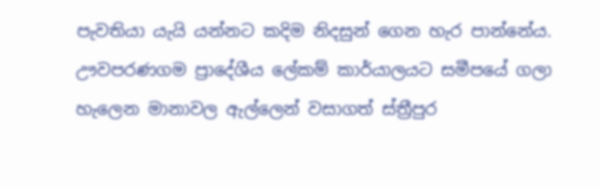පැවතියා යැයි යන්නට කදිම නිදසුන් ගෙන හැර පාන්නේය.  ඌවපරණගම ප්‍රාදේශීය ලේකම් කාර්යාලයට සමීපයේ ගලා හැලෙන මානාවල ඇල්ලෙන් වසාගත් ස්ත්‍රීපුර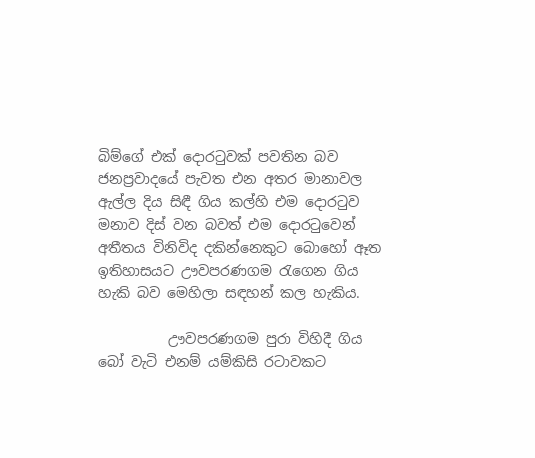බිම්ගේ එක් දොරටුවක් පවතින බව ජනප්‍රවාදයේ පැවත එන අතර මානාවල ඇල්ල දිය සිඳී ගිය කල්හි එම දොරටුව මනාව දිස් වන බවත් එම දොරටුවෙන් අතීතය විනිවිද දකින්නෙකුට බොහෝ ඈත ඉතිහාසයට ඌවපරණගම රැගෙන ගිය හැකි බව මෙහිලා සඳහන් කල හැකිය.

          ඌවපරණගම පුරා විහිදී ගිය බෝ වැටි එනම් යම්කිසි රටාවකට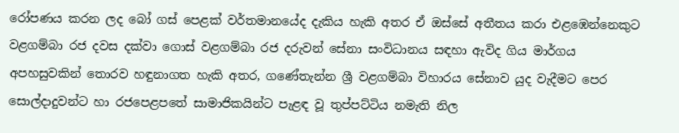රෝපණය කරන ලද බෝ ගස් පෙළක් වර්තමානයේද දැකිය හැකි අතර ඒ ඔස්සේ අතීතය කරා එළඹෙන්නෙකුට වළගම්බා රජ දවස දක්වා ගොස් වළගම්බා රජ දරුවන් සේනා සංවිධානය සඳහා ඇවිද ගිය මාර්ගය අපහසුවකින් තොරව හඳුනාගත හැකි අතර, ගණේතැන්න ශ්‍රී වළගම්බා විහාරය සේනාව යුද වැදීමට පෙර සොල්දාදුවන්ට හා රජපෙළපතේ සාමාජිකයින්ට පැළඳ වූ තුප්පට්ටිය නමැති නිල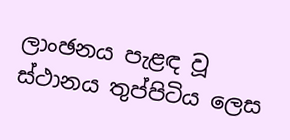ලාංඡනය පැළඳ වූ ස්ථානය තුප්පිටිය ලෙස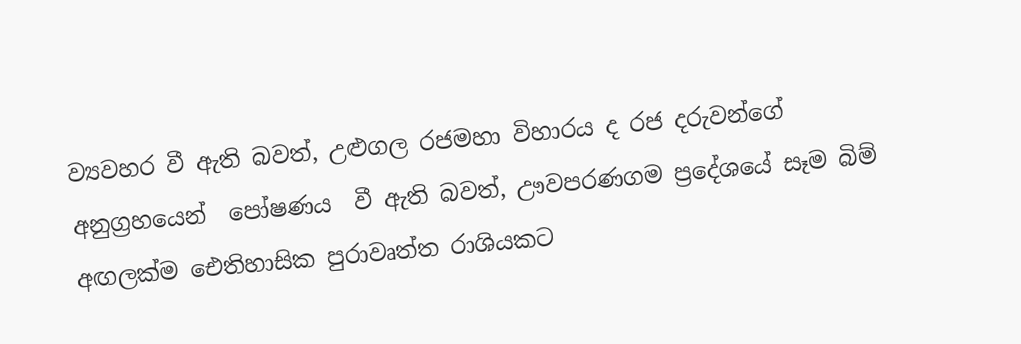ව්‍යවහර වී ඇති බවත්, උළුගල රජමහා විහාරය ද රජ දරුවන්ගේ අනුග්‍රහයෙන්  පෝෂණය  වී ඇති බවත්, ඌවපරණගම ප්‍රදේශයේ සෑම බිම් අඟලක්ම ඓතිහාසික පුරාවෘත්ත රාශියකට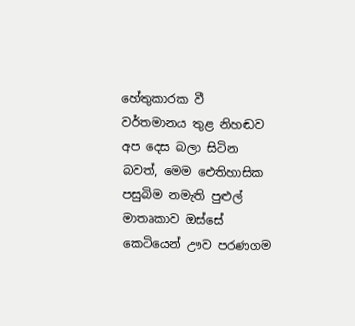හේතුකාරක වී වර්තමානය තුළ නිහඬව අප දෙස බලා සිටින බවත්, මෙම ඓතිහාසික පසුබිම නමැති පුළුල් මාතෘකාව ඔස්සේ කෙටියෙන් ඌව පරණගම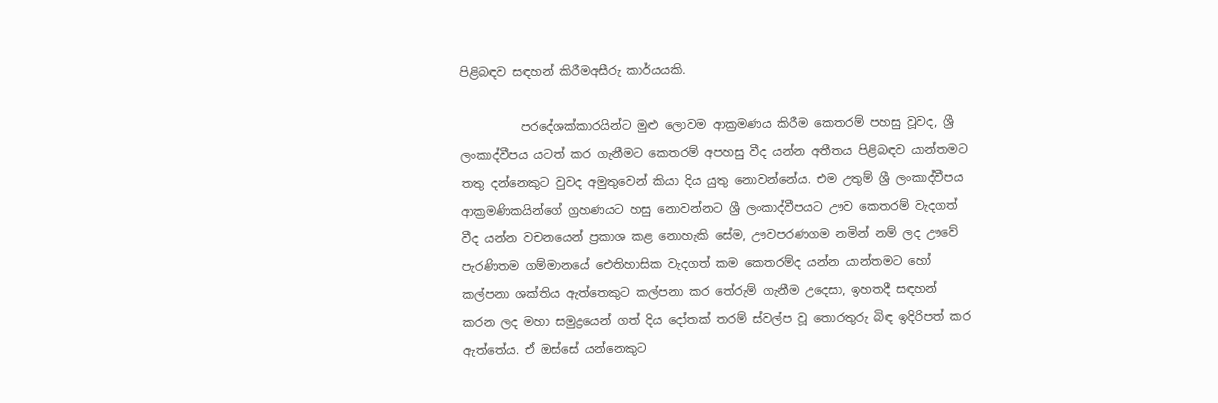පිළිබඳව සඳහන් කිරීමඅසීරු කාර්යයකි.

          පරදේශක්කාරයින්ට මුළු ලොවම ආක්‍රමණය කිරීම කෙතරම් පහසු වූවද, ශ්‍රී ලංකාද්වීපය යටත් කර ගැනීමට කෙතරම් අපහසු වීද යන්න අතීතය පිළිබඳව යාන්තමට තතු දන්නෙකුට වුවද අමුතුවෙන් කියා දිය යුතු නොවන්නේය. එම උතුම් ශ්‍රී ලංකාද්වීපය ආක්‍රමණිකයින්ගේ ග්‍රහණයට හසු නොවන්නට ශ්‍රී ලංකාද්වීපයට ඌව කෙතරම් වැදගත් වීද යන්න වචන‍යෙන් ප්‍රකාශ කළ නොහැකි සේම, ඌවපරණගම නමින් නම් ලද ඌවේ පැරණිතම ගම්මානයේ ඓතිහාසික වැදගත් කම කෙතරම්ද යන්න යාන්තමට හෝ කල්පනා ශක්තිය ඇත්තෙකුට කල්පනා කර තේරුම් ගැනීම උදෙසා, ඉහතදී සඳහන් කරන ලද මහා සමුද්‍රයෙන් ගත් දිය දෝතක් තරම් ස්වල්ප වූ තොරතුරු බිඳ ඉදිරිපත් කර ඇත්තේය. ඒ ඔස්සේ යන්නෙකුට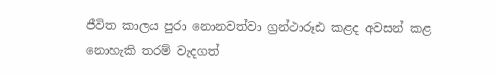ජීවිත කාලය පුරා නොනවත්වා ග්‍රන්ථාරූඪ කළද අවසන් කළ නොහැකි තරම් වැදගත්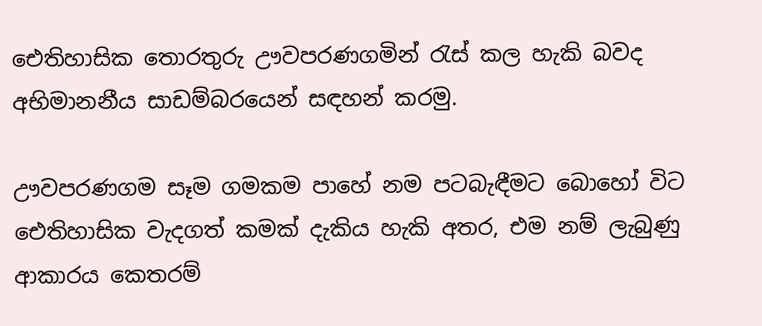ඓතිහාසික තොරතුරු ඌවපරණගමින් රැස් කල හැකි බවද අභිමානනීය සාඩම්බරයෙන් සඳහන් කරමු‍.

ඌවපරණගම සෑම ගමකම පාහේ නම පටබැඳීමට බොහෝ විට ඓතිහාසික වැදගත් කමක් දැකිය හැකි අතර, එම නම් ලැබුණු ආකාරය කෙතරම්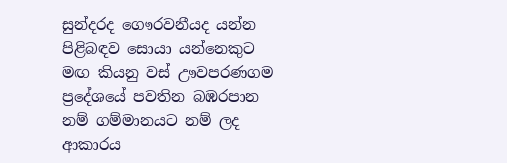සුන්දරද ගෞරවනීයද යන්න පිළිබඳව සොයා යන්නෙකුට මඟ කියනු වස් ඌවපරණගම ප්‍රදේශයේ පවතින බඹරපාන නම් ගම්මානයට නම් ලද ආකාරය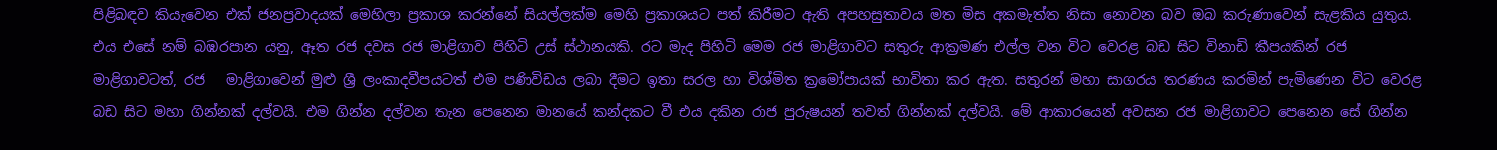පිළිබඳව කියැ‍වෙන එක් ජනප්‍රවාදයක් මෙහිලා ප්‍රකාශ කරන්නේ සියල්ලක්ම මෙහි ප්‍රකාශයට පත් කිරීමට ඇති අපහසුතාවය මත මිස අකමැත්ත නිසා නොවන බව ඔබ කරුණාවෙන් සැළකිය යුතුය. එය එසේ නම් බඹරපාන යනු, ඈත රජ දවස රජ මාළිගාව පිහිටි උස් ස්ථානයකි. රට මැද පිහිටි මෙම රජ මාළිගාවට සතුරු ආක්‍රමණ එල්ල වන විට වෙරළ බඩ සිට විනාඩි කීපයකින් රජ මාළිගාවටත්, රජ   මාළිගා‍වෙන් මුළු ශ්‍රී ලංකාදවීපයටත් එම පණිවිඩය ලබා දීමට ඉතා සරල හා විශ්මිත ක්‍රමෝපායක් භාවිතා කර ඇත. සතුරන් මහා සාගරය තරණය කරමින් පැමිණෙන විට වෙරළ බඩ සිට මහා ගින්නක් දල්වයි. එම ගින්න දල්වන තැන පෙනෙන මානයේ කන්දකට වී එය දකින රාජ පුරුෂයන් තවත් ගින්නක් දල්වයි. මේ ආකාරයෙන් අවසන රජ මාළිගාවට පෙනෙන සේ ගින්න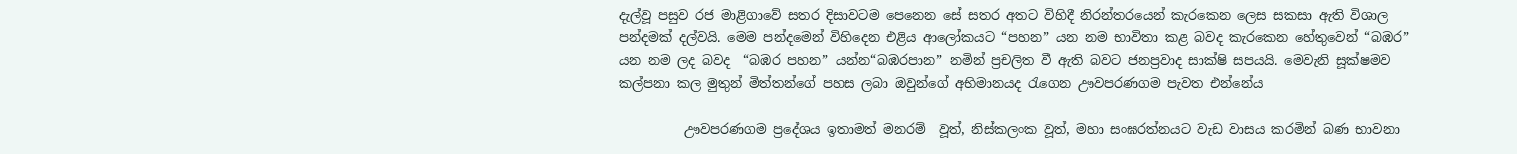දැල්වූ පසුව රජ මාළිගාවේ සතර දිසාවටම පෙනෙන සේ සතර අතට විහිදී නිරන්තරයෙන් කැරකෙන ලෙස සකසා ඇති විශාල පන්දමක් දල්වයි. මෙම පන්දමෙන් විහිදෙන එළිය ආලෝකයට “පහන” යන නම භාවිතා කළ බවද කැරකෙන හේතුවෙන් “බඹර” යන නම ලද බවද  “බඹර පහන” යන්න“බඹරපාන” නමින් ප්‍රචලිත වී ඇති බවට ජනප්‍රවාද සාක්ෂි සපයයි. මෙවැනි සූක්ෂමව කල්පනා කල මුතුන් මිත්තන්ගේ පහස ලබා ඔවුන්ගේ අභිමානයද රැගෙන ඌවපරණගම පැවත එන්නේය

          ඌවපරණගම ප්‍රදේශය ඉතාමත් මනරම්  වූත්, නිස්කලංක වූත්, මහා සංඝරත්නයට වැඩ වාසය කරමින් බණ භාවනා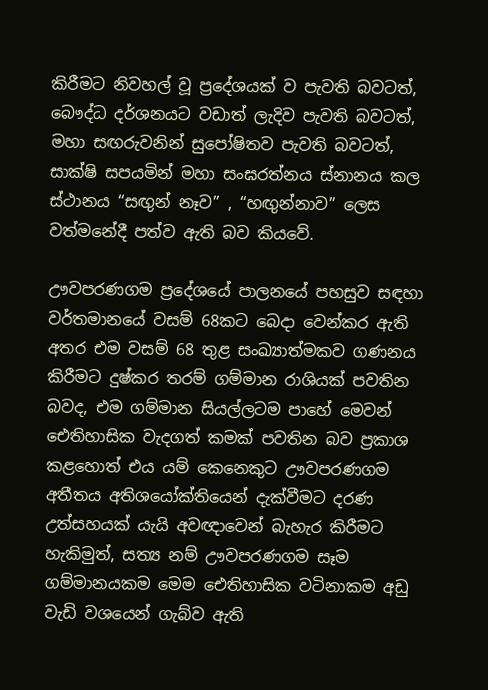කිරීමට නිවහල් වූ ප්‍රදේශයක් ව පැවති බවටත්, බෞද්ධ දර්ශනයට වඩාත් ලැදිව පැවති බවටත්, මහා සඟරුවනින් සුපෝෂිතව පැවති බවටත්, සාක්ෂි සපයමින් මහා සංඝරත්නය ස්නානය කල ස්ථානය “සඟුන් නෑව” , “හඟුන්නාව” ලෙස වත්මනේදී පත්ව ඇති බව කියවේ.

ඌවපරණගම ප්‍රදේශයේ පාලනයේ පහසුව සඳහා වර්තමානයේ වසම් 68කට බෙදා වෙන්කර ඇති අතර එම වසම් 68 තුළ සංඛ්‍යාත්මකව ගණනය කිරීමට දුෂ්කර තරම් ගම්මාන රාශියක් පවතින බවද, එම ගම්මාන සියල්ලටම පාහේ මෙවන් ඓතිහාසික වැදගත් කමක් පවතින බව ප්‍රකාශ කළහොත් එය යම් කෙනෙකුට ඌවපරණගම අතීතය අතිශයෝක්තියෙන් දැක්වීමට දරණ උත්සහයක් යැයි අවඥාවෙන් බැහැර කිරීමට හැකිමුත්, සත්‍ය නම් ඌවපරණගම සෑම ගම්මානයකම මෙම ඓතිහාසික වටිනාකම අඩු වැඩි වශයෙන් ගැබ්ව ඇති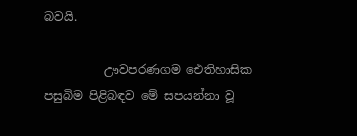බවයි.

          ඌවපරණගම ඓතිහාසික පසුබිම පිළිබඳව මේ සපයන්නා වූ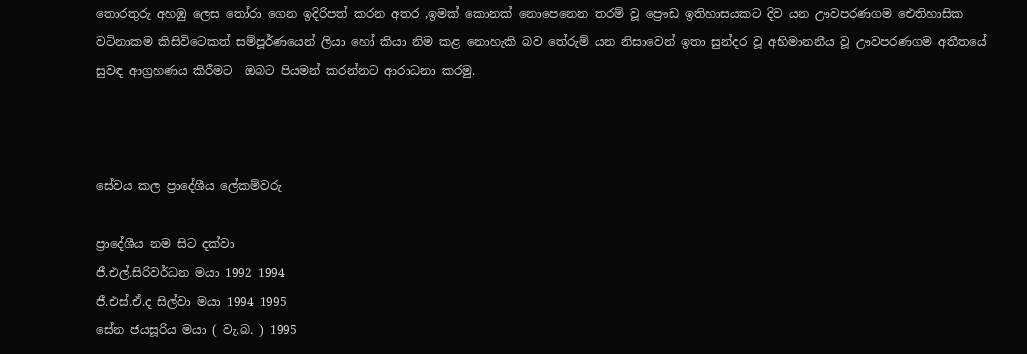තොරතුරු අහඹු ලෙස තෝරා ගෙන ඉදිරිපත් කරන අතර ,ඉමක් කොනක් නොපෙනෙන තරම් වූ ප්‍රෞඩ ඉතිහාසයකට දිව යන ඌවපරණගම ඓතිහාසික වටිනාකම කිසිවිටෙකත් සම්පූර්ණයෙන් ලියා හෝ කියා නිම කළ නොහැකි බව තේරුම් යන නිසාවෙන් ඉතා සුන්දර වූ අභිමානනීය වූ ඌවපරණගම අතීතයේ සුවඳ ආග්‍රහණය කිරීමට  ඔබට පියමන් කරන්නට ආරාධනා කරමු.



සේවය කල ප්‍රාදේශීය ලේකම්වරු

ප්‍රාදේශීය නම සිට දක්වා
ජී.එල්.සිරිවර්ධන මයා 1992 1994
ජී.එස්.ඒ.ද සිල්වා මයා 1994 1995
සේන ජයසූරිය මයා ( වැ.බ. ) 1995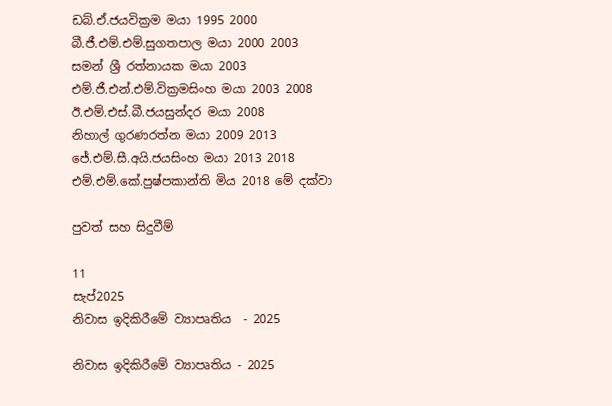ඩබ්.ඒ.ජයවික්‍රම මයා 1995 2000
බී.ජී.එම්.එම්.සුගතපාල මයා 2000 2003
සමන් ශ්‍රී රත්නායක මයා 2003
එම්.ජී.එන්.එම්.වික්‍රමසිංහ මයා 2003 2008
ඊ.එම්.එස්.බී.ජයසුන්දර මයා 2008
නිහාල් ගුරණරත්න මයා 2009 2013
ජේ.එම්.සී.අයි.ජයසිංහ මයා 2013 2018
එම්.එම්.කේ.පුෂ්පකාන්ති මිය 2018 මේ දක්වා

පුවත් සහ සිදුවීම්

11
සැප්2025
නිවාස ඉදිකිරීමේ ව්‍යාපෘතිය  - 2025

නිවාස ඉදිකිරීමේ ව්‍යාපෘතිය - 2025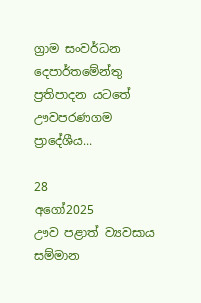ග්‍රාම සංවර්ධන දෙපාර්තමේන්තු ප්‍රතිපාදන යටතේ ඌවපරණගම ප්‍රාදේශීය...

28
අගෝ2025
ඌව පළාත් ව්‍යවසාය සම්මාන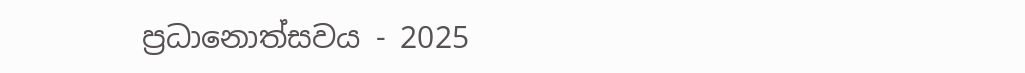ප්‍රධානොත්සවය - 2025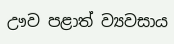ඌව පළාත් ව්‍යවසාය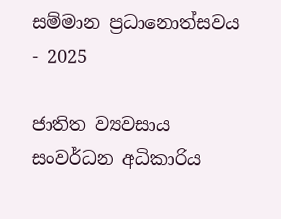සම්මාන ප්‍රධානොත්සවය - 2025

ජාතිත ව්‍යවසාය සංවර්ධන අධිකාරිය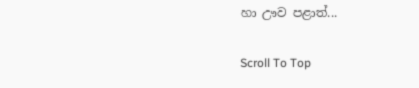හා ඌව පළාත්...

Scroll To Top